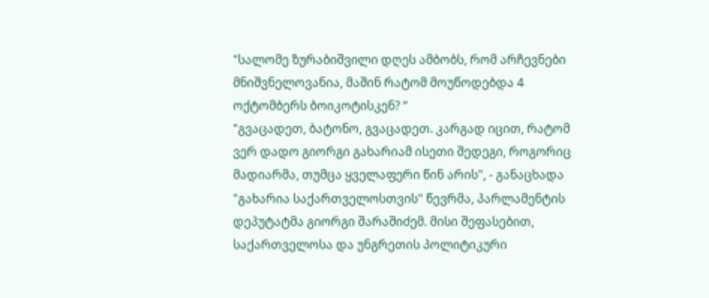"სალომე ზურაბიშვილი დღეს ამბობს, რომ არჩევნები მნიშვნელოვანია, მაშინ რატომ მოუწოდებდა 4 ოქტომბერს ბოიკოტისკენ? “
"გვაცადეთ, ბატონო, გვაცადეთ. კარგად იცით, რატომ ვერ დადო გიორგი გახარიამ ისეთი შედეგი, როგორიც მადიარმა, თუმცა ყველაფერი წინ არის", - განაცხადა "გახარია საქართველოსთვის" წევრმა, პარლამენტის დეპუტატმა გიორგი შარაშიძემ. მისი შეფასებით, საქართველოსა და უნგრეთის პოლიტიკური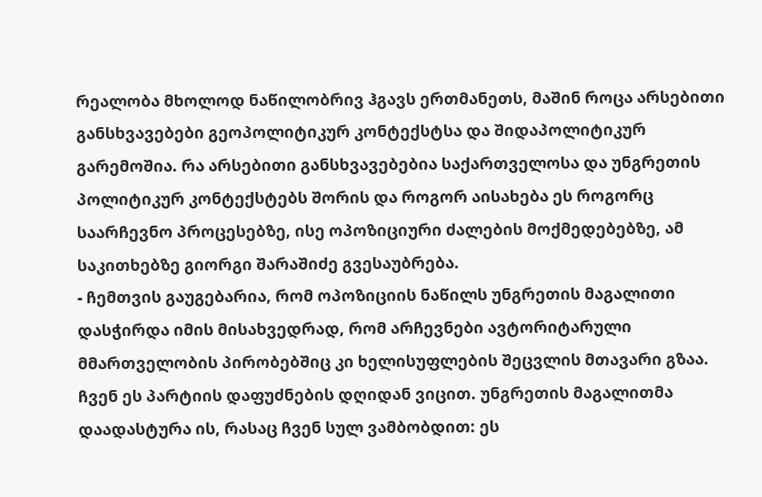რეალობა მხოლოდ ნაწილობრივ ჰგავს ერთმანეთს, მაშინ როცა არსებითი განსხვავებები გეოპოლიტიკურ კონტექსტსა და შიდაპოლიტიკურ გარემოშია. რა არსებითი განსხვავებებია საქართველოსა და უნგრეთის პოლიტიკურ კონტექსტებს შორის და როგორ აისახება ეს როგორც საარჩევნო პროცესებზე, ისე ოპოზიციური ძალების მოქმედებებზე, ამ საკითხებზე გიორგი შარაშიძე გვესაუბრება.
- ჩემთვის გაუგებარია, რომ ოპოზიციის ნაწილს უნგრეთის მაგალითი დასჭირდა იმის მისახვედრად, რომ არჩევნები ავტორიტარული მმართველობის პირობებშიც კი ხელისუფლების შეცვლის მთავარი გზაა. ჩვენ ეს პარტიის დაფუძნების დღიდან ვიცით. უნგრეთის მაგალითმა დაადასტურა ის, რასაც ჩვენ სულ ვამბობდით: ეს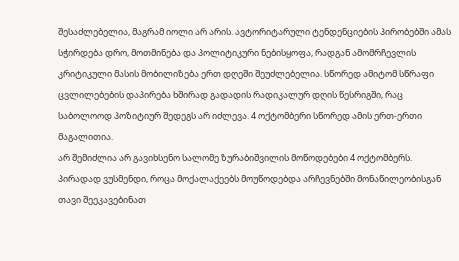შესაძლებელია, მაგრამ იოლი არ არის. ავტორიტარული ტენდენციების პირობებში ამას სჭირდება დრო, მოთმინება და პოლიტიკური ნებისყოფა, რადგან ამომრჩევლის კრიტიკული მასის მობილიზება ერთ დღეში შეუძლებელია. სწორედ ამიტომ სწრაფი ცვლილებების დაპირება ხშირად გადადის რადიკალურ დღის წესრიგში, რაც საბოლოოდ პოზიტიურ შედეგს არ იძლევა. 4 ოქტომბერი სწორედ ამის ერთ-ერთი მაგალითია.
არ შემიძლია არ გავიხსენო სალომე ზურაბიშვილის მოწოდებები 4 ოქტომბერს. პირადად ვუსმენდი, როცა მოქალაქეებს მოუწოდებდა არჩევნებში მონაწილეობისგან თავი შეეკავებინათ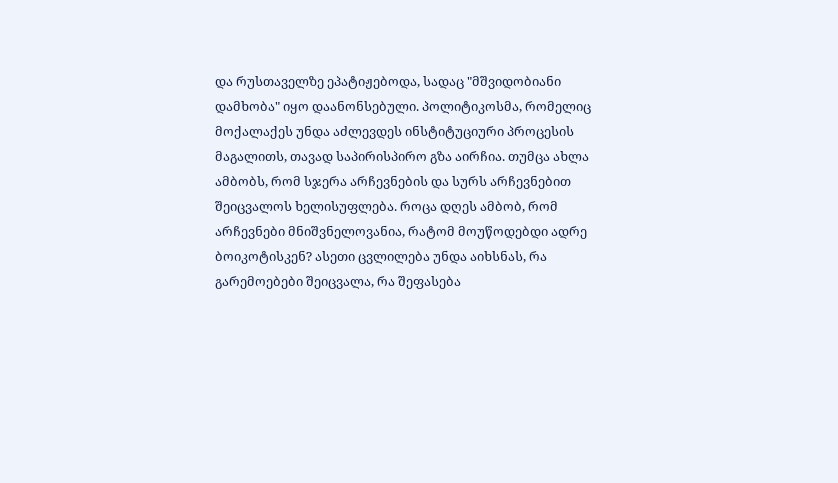და რუსთაველზე ეპატიჟებოდა, სადაც "მშვიდობიანი დამხობა" იყო დაანონსებული. პოლიტიკოსმა, რომელიც მოქალაქეს უნდა აძლევდეს ინსტიტუციური პროცესის მაგალითს, თავად საპირისპირო გზა აირჩია. თუმცა ახლა ამბობს, რომ სჯერა არჩევნების და სურს არჩევნებით შეიცვალოს ხელისუფლება. როცა დღეს ამბობ, რომ არჩევნები მნიშვნელოვანია, რატომ მოუწოდებდი ადრე ბოიკოტისკენ? ასეთი ცვლილება უნდა აიხსნას, რა გარემოებები შეიცვალა, რა შეფასება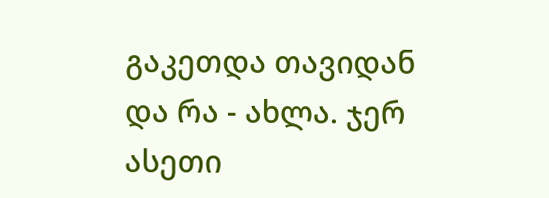გაკეთდა თავიდან და რა - ახლა. ჯერ ასეთი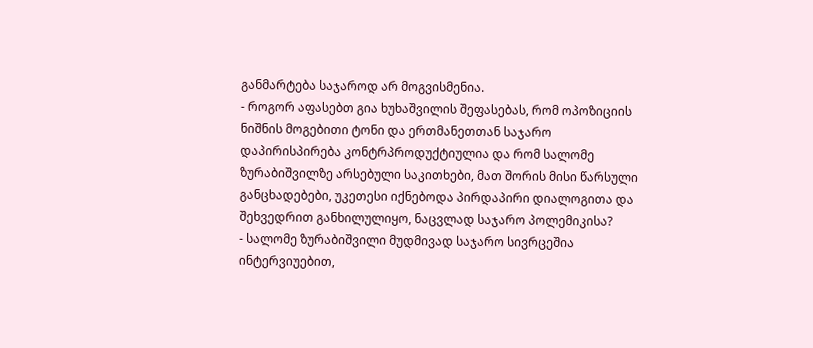განმარტება საჯაროდ არ მოგვისმენია.
- როგორ აფასებთ გია ხუხაშვილის შეფასებას, რომ ოპოზიციის ნიშნის მოგებითი ტონი და ერთმანეთთან საჯარო დაპირისპირება კონტრპროდუქტიულია და რომ სალომე ზურაბიშვილზე არსებული საკითხები, მათ შორის მისი წარსული განცხადებები, უკეთესი იქნებოდა პირდაპირი დიალოგითა და შეხვედრით განხილულიყო, ნაცვლად საჯარო პოლემიკისა?
- სალომე ზურაბიშვილი მუდმივად საჯარო სივრცეშია ინტერვიუებით,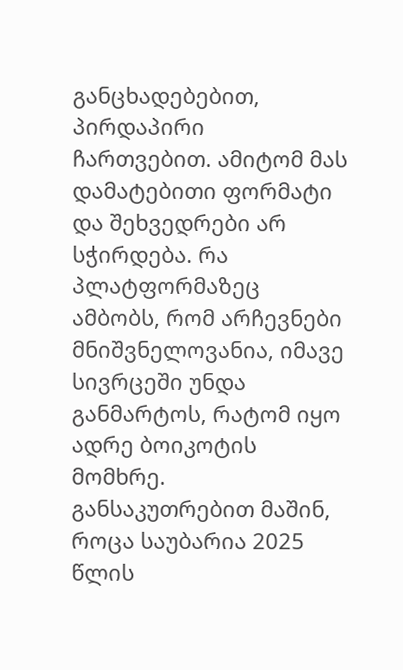განცხადებებით, პირდაპირი ჩართვებით. ამიტომ მას დამატებითი ფორმატი და შეხვედრები არ სჭირდება. რა პლატფორმაზეც ამბობს, რომ არჩევნები მნიშვნელოვანია, იმავე სივრცეში უნდა განმარტოს, რატომ იყო ადრე ბოიკოტის მომხრე. განსაკუთრებით მაშინ, როცა საუბარია 2025 წლის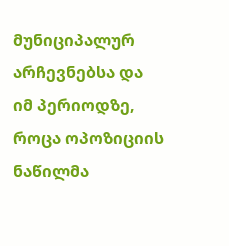მუნიციპალურ არჩევნებსა და იმ პერიოდზე, როცა ოპოზიციის ნაწილმა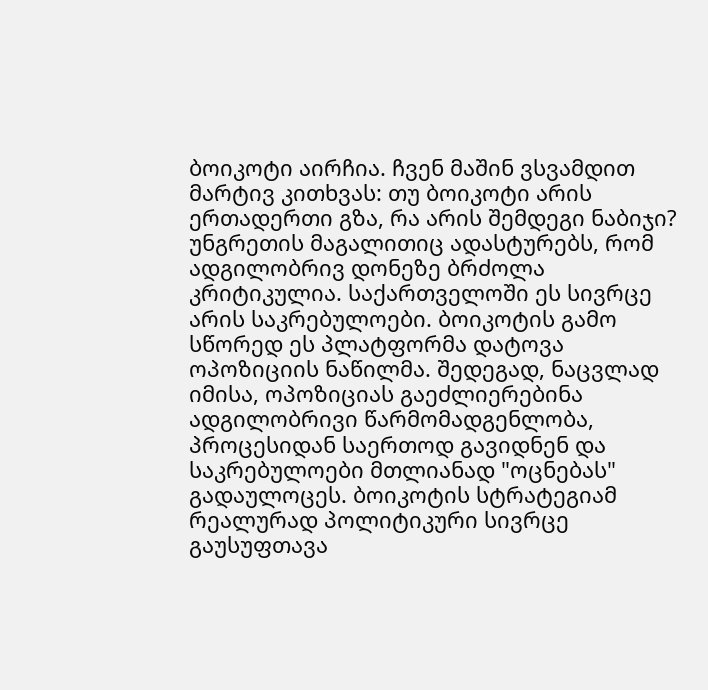ბოიკოტი აირჩია. ჩვენ მაშინ ვსვამდით მარტივ კითხვას: თუ ბოიკოტი არის ერთადერთი გზა, რა არის შემდეგი ნაბიჯი? უნგრეთის მაგალითიც ადასტურებს, რომ ადგილობრივ დონეზე ბრძოლა კრიტიკულია. საქართველოში ეს სივრცე არის საკრებულოები. ბოიკოტის გამო სწორედ ეს პლატფორმა დატოვა ოპოზიციის ნაწილმა. შედეგად, ნაცვლად იმისა, ოპოზიციას გაეძლიერებინა ადგილობრივი წარმომადგენლობა, პროცესიდან საერთოდ გავიდნენ და საკრებულოები მთლიანად "ოცნებას" გადაულოცეს. ბოიკოტის სტრატეგიამ რეალურად პოლიტიკური სივრცე გაუსუფთავა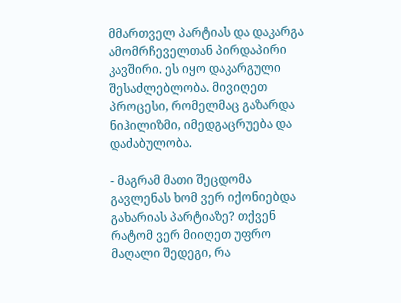მმართველ პარტიას და დაკარგა ამომრჩეველთან პირდაპირი კავშირი. ეს იყო დაკარგული შესაძლებლობა. მივიღეთ პროცესი, რომელმაც გაზარდა ნიჰილიზმი, იმედგაცრუება და დაძაბულობა.

- მაგრამ მათი შეცდომა გავლენას ხომ ვერ იქონიებდა გახარიას პარტიაზე? თქვენ რატომ ვერ მიიღეთ უფრო მაღალი შედეგი, რა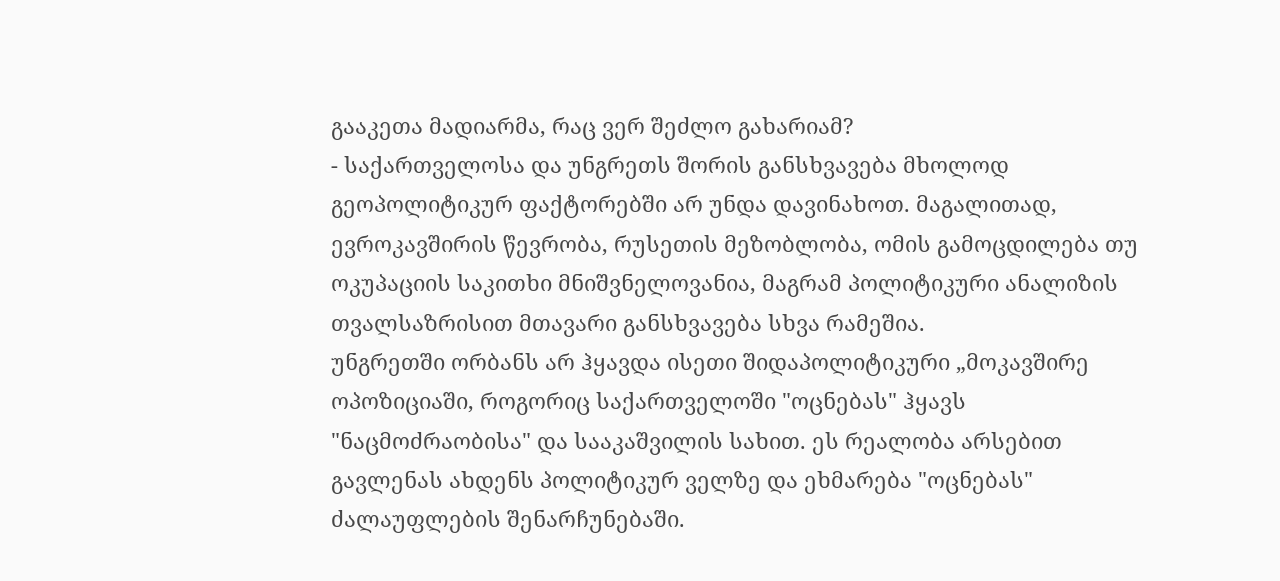გააკეთა მადიარმა, რაც ვერ შეძლო გახარიამ?
- საქართველოსა და უნგრეთს შორის განსხვავება მხოლოდ გეოპოლიტიკურ ფაქტორებში არ უნდა დავინახოთ. მაგალითად, ევროკავშირის წევრობა, რუსეთის მეზობლობა, ომის გამოცდილება თუ ოკუპაციის საკითხი მნიშვნელოვანია, მაგრამ პოლიტიკური ანალიზის თვალსაზრისით მთავარი განსხვავება სხვა რამეშია.
უნგრეთში ორბანს არ ჰყავდა ისეთი შიდაპოლიტიკური „მოკავშირე ოპოზიციაში, როგორიც საქართველოში "ოცნებას" ჰყავს "ნაცმოძრაობისა" და სააკაშვილის სახით. ეს რეალობა არსებით გავლენას ახდენს პოლიტიკურ ველზე და ეხმარება "ოცნებას" ძალაუფლების შენარჩუნებაში.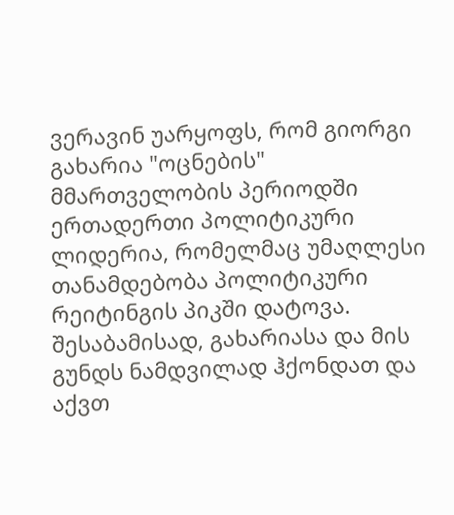ვერავინ უარყოფს, რომ გიორგი გახარია "ოცნების" მმართველობის პერიოდში ერთადერთი პოლიტიკური ლიდერია, რომელმაც უმაღლესი თანამდებობა პოლიტიკური რეიტინგის პიკში დატოვა. შესაბამისად, გახარიასა და მის გუნდს ნამდვილად ჰქონდათ და აქვთ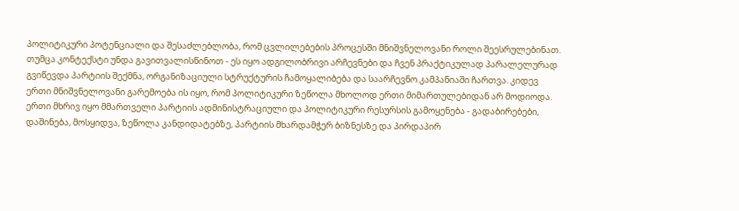პოლიტიკური პოტენციალი და შესაძლებლობა, რომ ცვლილებების პროცესში მნიშვნელოვანი როლი შეესრულებინათ. თუმცა კონტექსტი უნდა გავითვალისწინოთ - ეს იყო ადგილობრივი არჩევნები და ჩვენ პრაქტიკულად პარალელურად გვიწევდა პარტიის შექმნა, ორგანიზაციული სტრუქტურის ჩამოყალიბება და საარჩევნო კამპანიაში ჩართვა. კიდევ ერთი მნიშვნელოვანი გარემოება ის იყო, რომ პოლიტიკური ზეწოლა მხოლოდ ერთი მიმართულებიდან არ მოდიოდა. ერთი მხრივ იყო მმართველი პარტიის ადმინისტრაციული და პოლიტიკური რესურსის გამოყენება - გადაბირებები, დაშინება, მოსყიდვა, ზეწოლა კანდიდატებზე, პარტიის მხარდამჭერ ბიზნესზე და პირდაპირ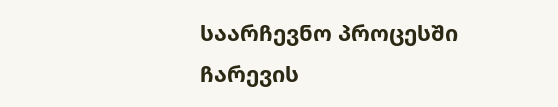საარჩევნო პროცესში ჩარევის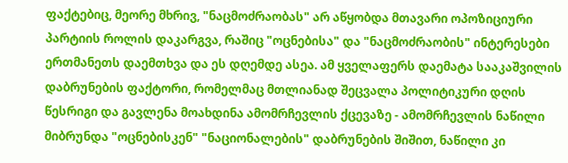ფაქტებიც, მეორე მხრივ, "ნაცმოძრაობას" არ აწყობდა მთავარი ოპოზიციური პარტიის როლის დაკარგვა, რაშიც "ოცნებისა" და "ნაცმოძრაობის" ინტერესები ერთმანეთს დაემთხვა და ეს დღემდე ასეა. ამ ყველაფერს დაემატა სააკაშვილის დაბრუნების ფაქტორი, რომელმაც მთლიანად შეცვალა პოლიტიკური დღის წესრიგი და გავლენა მოახდინა ამომრჩევლის ქცევაზე - ამომრჩევლის ნაწილი მიბრუნდა "ოცნებისკენ" "ნაციონალების" დაბრუნების შიშით, ნაწილი კი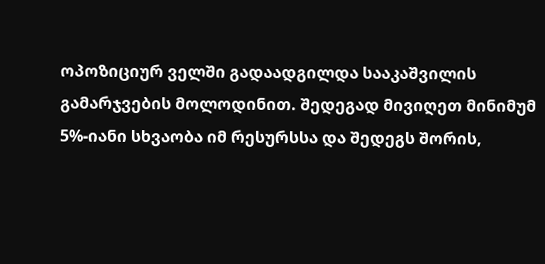ოპოზიციურ ველში გადაადგილდა სააკაშვილის გამარჯვების მოლოდინით. შედეგად მივიღეთ მინიმუმ 5%-იანი სხვაობა იმ რესურსსა და შედეგს შორის,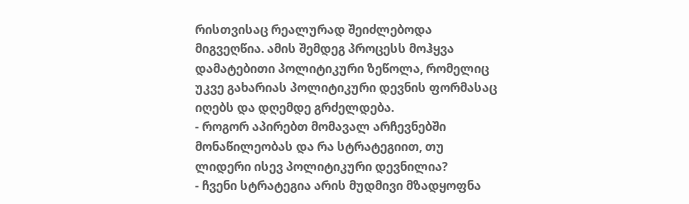რისთვისაც რეალურად შეიძლებოდა მიგვეღწია. ამის შემდეგ პროცესს მოჰყვა დამატებითი პოლიტიკური ზეწოლა, რომელიც უკვე გახარიას პოლიტიკური დევნის ფორმასაც იღებს და დღემდე გრძელდება.
- როგორ აპირებთ მომავალ არჩევნებში მონაწილეობას და რა სტრატეგიით, თუ ლიდერი ისევ პოლიტიკური დევნილია?
- ჩვენი სტრატეგია არის მუდმივი მზადყოფნა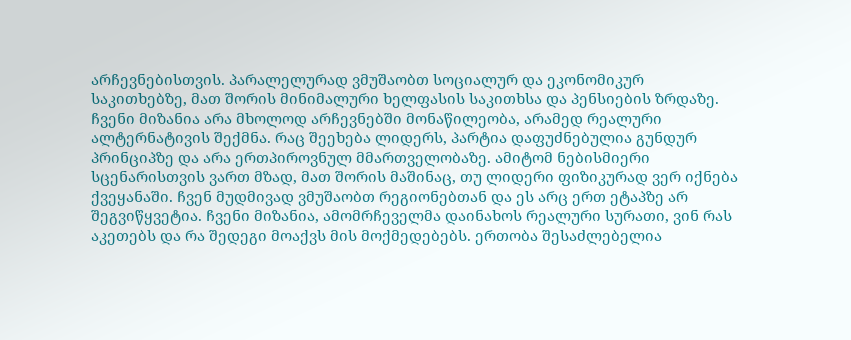არჩევნებისთვის. პარალელურად ვმუშაობთ სოციალურ და ეკონომიკურ საკითხებზე, მათ შორის მინიმალური ხელფასის საკითხსა და პენსიების ზრდაზე. ჩვენი მიზანია არა მხოლოდ არჩევნებში მონაწილეობა, არამედ რეალური ალტერნატივის შექმნა. რაც შეეხება ლიდერს, პარტია დაფუძნებულია გუნდურ პრინციპზე და არა ერთპიროვნულ მმართველობაზე. ამიტომ ნებისმიერი სცენარისთვის ვართ მზად, მათ შორის მაშინაც, თუ ლიდერი ფიზიკურად ვერ იქნება ქვეყანაში. ჩვენ მუდმივად ვმუშაობთ რეგიონებთან და ეს არც ერთ ეტაპზე არ შეგვიწყვეტია. ჩვენი მიზანია, ამომრჩეველმა დაინახოს რეალური სურათი, ვინ რას აკეთებს და რა შედეგი მოაქვს მის მოქმედებებს. ერთობა შესაძლებელია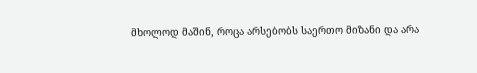მხოლოდ მაშინ, როცა არსებობს საერთო მიზანი და არა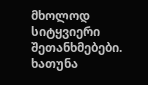მხოლოდ სიტყვიერი შეთანხმებები.
ხათუნა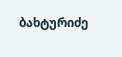ბახტურიძე